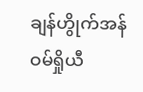ချန်ဟွိုက်အန် ဝမ်ရှိုယီ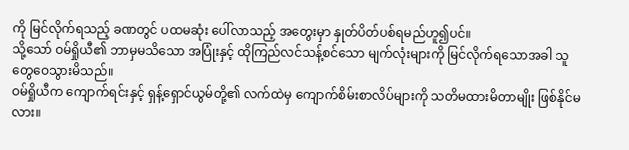ကို မြင်လိုက်ရသည့် ခဏတွင် ပထမဆုံး ပေါ်လာသည့် အတွေးမှာ နှုတ်ပိတ်ပစ်ရမည်ဟူ၍ပင်။
သို့သော် ဝမ်ရှိုယီ၏ ဘာမှမသိသော အပြုံးနှင့် ထိုကြည်လင်သန့်စင်သော မျက်လုံးများကို မြင်လိုက်ရသောအခါ သူ တွေဝေသွားမိသည်။
ဝမ်ရှိုယီက ကျောက်ရင်းနှင့် ရှန့်ရှောင်ယွမ်တို့၏ လက်ထဲမှ ကျောက်စိမ်းစာလိပ်များကို သတိမထားမိတာမျိုး ဖြစ်နိုင်မလား။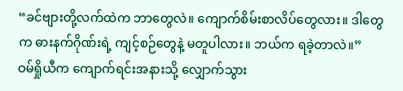“ခင်ဗျားတို့လက်ထဲက ဘာတွေလဲ။ ကျောက်စိမ်းစာလိပ်တွေလား။ ဒါတွေက ဓားနက်ဂိုဏ်းရဲ့ ကျင့်စဉ်တွေနဲ့ မတူပါလား။ ဘယ်က ရခဲ့တာလဲ။”
ဝမ်ရှိုယီက ကျောက်ရင်းအနားသို့ လျှောက်သွား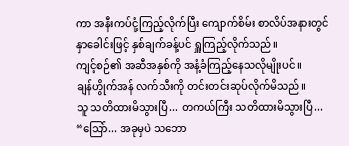ကာ အနီးကပ်ငုံ့ကြည့်လိုက်ပြီး ကျောက်စိမ်း စာလိပ်အနားတွင် နှာခေါင်းဖြင့် နှစ်ချက်ခန့်ပင် ရှူကြည့်လိုက်သည်။
ကျင့်စဉ်၏ အဆီအနှစ်ကို အနံ့ခံကြည့်နေသလိုမျိုးပင်။
ချန်ဟွိုက်အန် လက်သီးကို တင်းတင်းဆုပ်လိုက်မိသည်။
သူ သတိထားမိသွားပြီ... တကယ်ကြီး သတိထားမိသွားပြီ...
“သြော်... အခုမှပဲ သဘော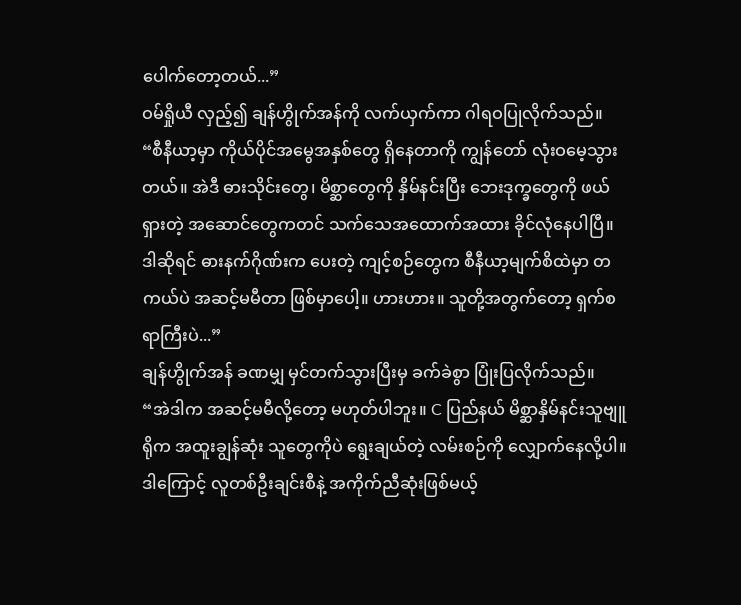ပေါက်တော့တယ်...”
ဝမ်ရှိုယီ လှည့်၍ ချန်ဟွိုက်အန်ကို လက်ယှက်ကာ ဂါရဝပြုလိုက်သည်။
“စီနီယာ့မှာ ကိုယ်ပိုင်အမွေအနှစ်တွေ ရှိနေတာကို ကျွန်တော် လုံးဝမေ့သွားတယ်။ အဲဒီ ဓားသိုင်းတွေ၊ မိစ္ဆာတွေကို နှိမ်နင်းပြီး ဘေးဒုက္ခတွေကို ဖယ်ရှားတဲ့ အဆောင်တွေကတင် သက်သေအထောက်အထား ခိုင်လုံနေပါပြီ။ ဒါဆိုရင် ဓားနက်ဂိုဏ်းက ပေးတဲ့ ကျင့်စဉ်တွေက စီနီယာ့မျက်စိထဲမှာ တကယ်ပဲ အဆင့်မမီတာ ဖြစ်မှာပေါ့။ ဟားဟား။ သူတို့အတွက်တော့ ရှက်စရာကြီးပဲ...”
ချန်ဟွိုက်အန် ခဏမျှ မှင်တက်သွားပြီးမှ ခက်ခဲစွာ ပြုံးပြလိုက်သည်။
“အဲဒါက အဆင့်မမီလို့တော့ မဟုတ်ပါဘူး။ C ပြည်နယ် မိစ္ဆာနှိမ်နင်းသူဗျူရိုက အထူးချွန်ဆုံး သူတွေကိုပဲ ရွေးချယ်တဲ့ လမ်းစဉ်ကို လျှောက်နေလို့ပါ။ ဒါကြောင့် လူတစ်ဦးချင်းစီနဲ့ အကိုက်ညီဆုံးဖြစ်မယ့်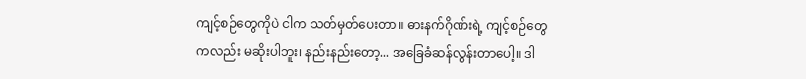ကျင့်စဉ်တွေကိုပဲ ငါက သတ်မှတ်ပေးတာ။ ဓားနက်ဂိုဏ်းရဲ့ ကျင့်စဉ်တွေကလည်း မဆိုးပါဘူး၊ နည်းနည်းတော့... အခြေခံဆန်လွန်းတာပေါ့။ ဒါ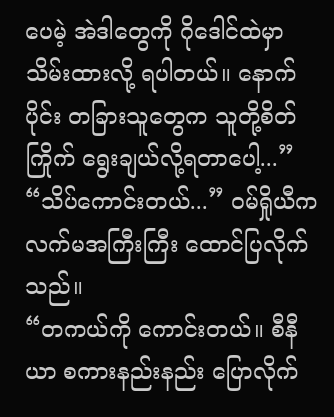ပေမဲ့ အဲဒါတွေကို ဂိုဒေါင်ထဲမှာ သိမ်းထားလို့ ရပါတယ်။ နောက်ပိုင်း တခြားသူတွေက သူတို့စိတ်ကြိုက် ရွေးချယ်လို့ရတာပေါ့...”
“သိပ်ကောင်းတယ်...” ဝမ်ရှိုယီက လက်မအကြီးကြီး ထောင်ပြလိုက်သည်။
“တကယ်ကို ကောင်းတယ်။ စီနီယာ စကားနည်းနည်း ပြောလိုက်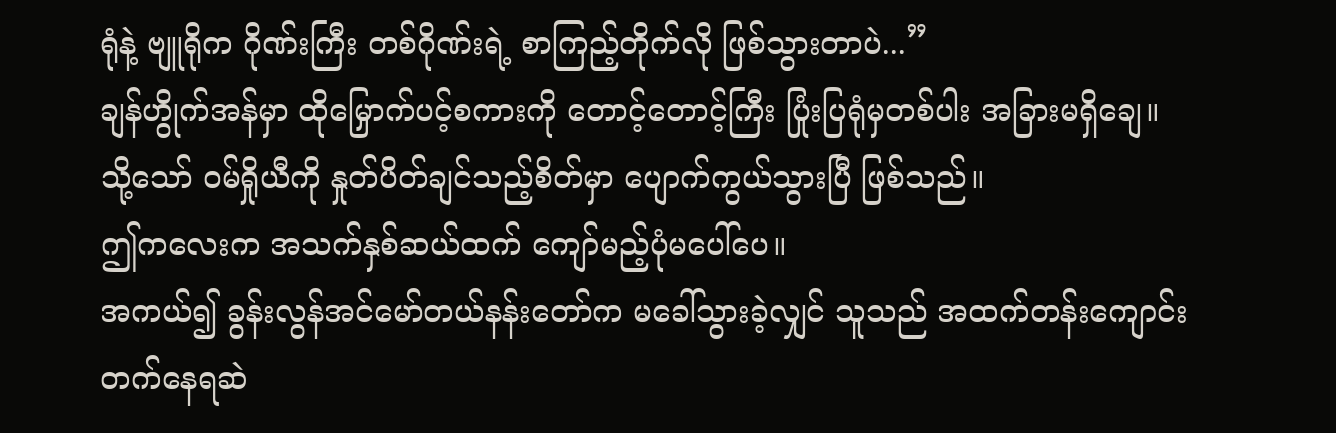ရုံနဲ့ ဗျူရိုက ဂိုဏ်းကြီး တစ်ဂိုဏ်းရဲ့ စာကြည့်တိုက်လို ဖြစ်သွားတာပဲ...”
ချန်ဟွိုက်အန်မှာ ထိုမြှောက်ပင့်စကားကို တောင့်တောင့်ကြီး ပြုံးပြရုံမှတစ်ပါး အခြားမရှိချေ။
သို့သော် ဝမ်ရှိုယီကို နှုတ်ပိတ်ချင်သည့်စိတ်မှာ ပျောက်ကွယ်သွားပြီ ဖြစ်သည်။
ဤကလေးက အသက်နှစ်ဆယ်ထက် ကျော်မည့်ပုံမပေါ်ပေ။
အကယ်၍ ခွန်းလွန်အင်မော်တယ်နန်းတော်က မခေါ်သွားခဲ့လျှင် သူသည် အထက်တန်းကျောင်း တက်နေရဆဲ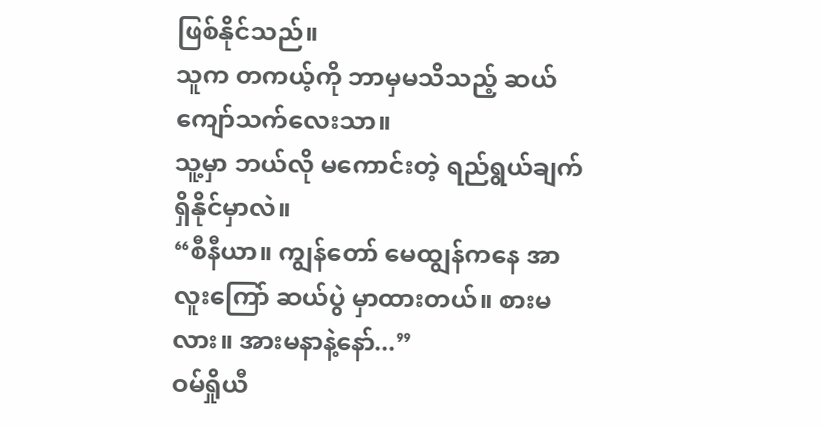ဖြစ်နိုင်သည်။
သူက တကယ့်ကို ဘာမှမသိသည့် ဆယ်ကျော်သက်လေးသာ။
သူ့မှာ ဘယ်လို မကောင်းတဲ့ ရည်ရွယ်ချက် ရှိနိုင်မှာလဲ။
“စီနီယာ။ ကျွန်တော် မေထျွန်ကနေ အာလူးကြော် ဆယ်ပွဲ မှာထားတယ်။ စားမလား။ အားမနာနဲ့နော်...”
ဝမ်ရှိုယီ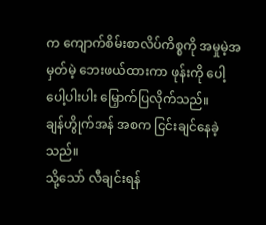က ကျောက်စိမ်းစာလိပ်ကိစ္စကို အမှုမဲ့အမှတ်မဲ့ ဘေးဖယ်ထားကာ ဖုန်းကို ပေါ့ပေါ့ပါးပါး မြှောက်ပြလိုက်သည်။
ချန်ဟွိုက်အန် အစက ငြင်းချင်နေခဲ့သည်။
သို့သော် လီချင်းရန်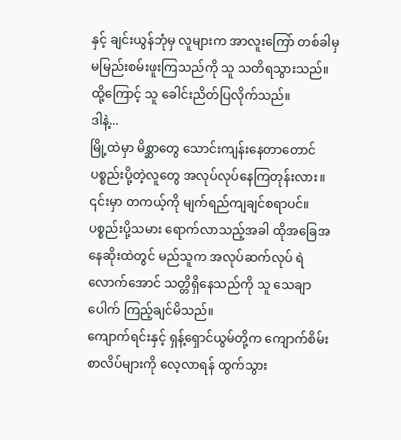နှင့် ချင်းယွန်ဘုံမှ လူများက အာလူးကြော် တစ်ခါမှ မမြည်းစမ်းဖူးကြသည်ကို သူ သတိရသွားသည်။
ထို့ကြောင့် သူ ခေါင်းညိတ်ပြလိုက်သည်။
ဒါနဲ့...
မြို့ထဲမှာ မိစ္ဆာတွေ သောင်းကျန်းနေတာတောင် ပစ္စည်းပို့တဲ့လူတွေ အလုပ်လုပ်နေကြတုန်းလား။
၎င်းမှာ တကယ့်ကို မျက်ရည်ကျချင်စရာပင်။
ပစ္စည်းပို့သမား ရောက်လာသည့်အခါ ထိုအခြေအနေဆိုးထဲတွင် မည်သူက အလုပ်ဆက်လုပ် ရဲလောက်အောင် သတ္တိရှိနေသည်ကို သူ သေချာပေါက် ကြည့်ချင်မိသည်။
ကျောက်ရင်းနှင့် ရှန့်ရှောင်ယွမ်တို့က ကျောက်စိမ်းစာလိပ်များကို လေ့လာရန် ထွက်သွား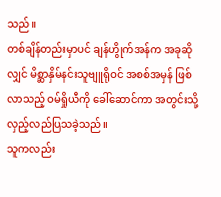သည်။
တစ်ချိန်တည်းမှာပင် ချန်ဟွိုက်အန်က အခုဆိုလျှင် မိစ္ဆာနှိမ်နင်းသူဗျူရိုဝင် အစစ်အမှန် ဖြစ်လာသည့် ဝမ်ရှိုယီကို ခေါ်ဆောင်ကာ အတွင်းသို့ လှည့်လည်ပြသခဲ့သည်။
သူကလည်း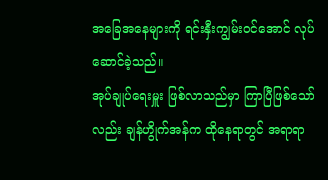အခြေအနေများကို ရင်းနှီးကျွမ်းဝင်အောင် လုပ်ဆောင်ခဲ့သည်။
အုပ်ချုပ်ရေးမှူး ဖြစ်လာသည်မှာ ကြာပြီဖြစ်သော်လည်း ချန်ဟွိုက်အန်က ထိုနေရာတွင် အရာရာ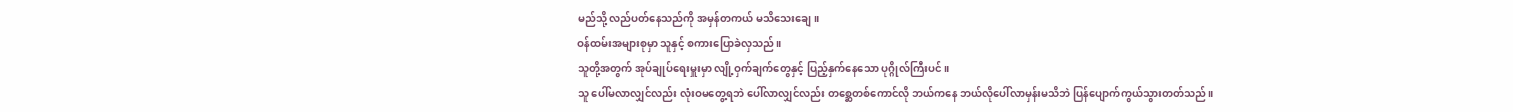မည်သို့ လည်ပတ်နေသည်ကို အမှန်တကယ် မသိသေးချေ။
ဝန်ထမ်းအများစုမှာ သူနှင့် စကားပြောခဲလှသည်။
သူတို့အတွက် အုပ်ချုပ်ရေးမှူးမှာ လျို့ဝှက်ချက်တွေနှင့် ပြည့်နှက်နေသော ပုဂ္ဂိုလ်ကြီးပင်။
သူ ပေါ်မလာလျှင်လည်း လုံးဝမတွေ့ရဘဲ ပေါ်လာလျှင်လည်း တစ္ဆေတစ်ကောင်လို ဘယ်ကနေ ဘယ်လိုပေါ်လာမှန်းမသိဘဲ ပြန်ပျောက်ကွယ်သွားတတ်သည်။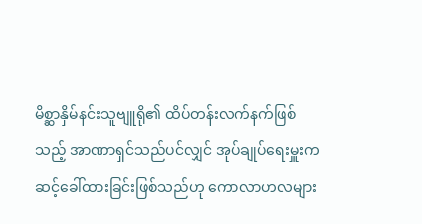မိစ္ဆာနှိမ်နင်းသူဗျူရို၏ ထိပ်တန်းလက်နက်ဖြစ်သည့် အာဏာရှင်သည်ပင်လျှင် အုပ်ချုပ်ရေးမှူးက ဆင့်ခေါ်ထားခြင်းဖြစ်သည်ဟု ကောလာဟလများ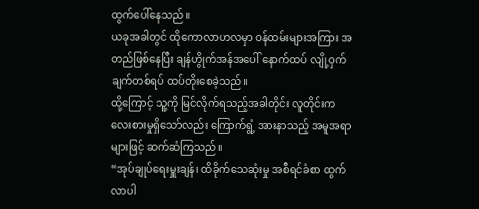ထွက်ပေါ်နေသည်။
ယခုအခါတွင် ထိုကောလာဟလမှာ ဝန်ထမ်းများအကြား အတည်ဖြစ်နေပြီး ချန်ဟွိုက်အန်အပေါ် နောက်ထပ် လျို့ဝှက်ချက်တစ်ရပ် ထပ်တိုးစေခဲ့သည်။
ထို့ကြောင့် သူ့ကို မြင်လိုက်ရသည့်အခါတိုင်း လူတိုင်းက လေးစားမှုရှိသော်လည်း ကြောက်ရွံ့ အားနာသည့် အမူအရာများဖြင့် ဆက်ဆံကြသည်။
“အုပ်ချုပ်ရေးမှူးချန်၊ ထိခိုက်သေဆုံးမှု အစီရင်ခံစာ ထွက်လာပါ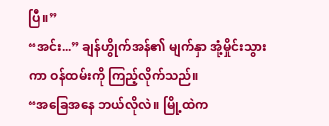ပြီ။”
“အင်း...” ချန်ဟွိုက်အန်၏ မျက်နှာ အုံ့မှိုင်းသွားကာ ဝန်ထမ်းကို ကြည့်လိုက်သည်။
“အခြေအနေ ဘယ်လိုလဲ။ မြို့ထဲက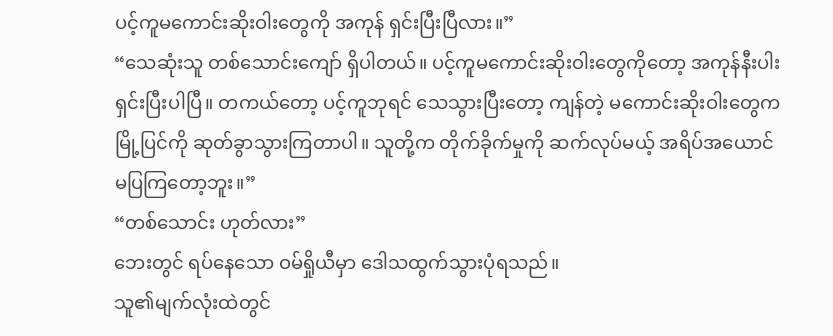ပင့်ကူမကောင်းဆိုးဝါးတွေကို အကုန် ရှင်းပြီးပြီလား။”
“သေဆုံးသူ တစ်သောင်းကျော် ရှိပါတယ်။ ပင့်ကူမကောင်းဆိုးဝါးတွေကိုတော့ အကုန်နီးပါး ရှင်းပြီးပါပြီ။ တကယ်တော့ ပင့်ကူဘုရင် သေသွားပြီးတော့ ကျန်တဲ့ မကောင်းဆိုးဝါးတွေက မြို့ပြင်ကို ဆုတ်ခွာသွားကြတာပါ။ သူတို့က တိုက်ခိုက်မှုကို ဆက်လုပ်မယ့် အရိပ်အယောင် မပြကြတော့ဘူး။”
“တစ်သောင်း ဟုတ်လား”
ဘေးတွင် ရပ်နေသော ဝမ်ရှိုယီမှာ ဒေါသထွက်သွားပုံရသည်။
သူ၏မျက်လုံးထဲတွင်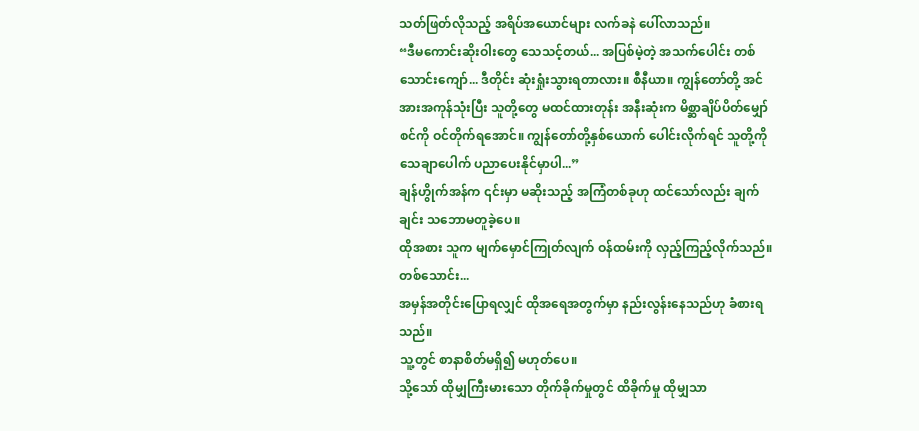သတ်ဖြတ်လိုသည့် အရိပ်အယောင်များ လက်ခနဲ ပေါ်လာသည်။
“ဒီမကောင်းဆိုးဝါးတွေ သေသင့်တယ်... အပြစ်မဲ့တဲ့ အသက်ပေါင်း တစ်သောင်းကျော်... ဒီတိုင်း ဆုံးရှုံးသွားရတာလား။ စီနီယာ။ ကျွန်တော်တို့ အင်အားအကုန်သုံးပြီး သူတို့တွေ မထင်ထားတုန်း အနီးဆုံးက မိစ္ဆာချိပ်ပိတ်မျှော်စင်ကို ဝင်တိုက်ရအောင်။ ကျွန်တော်တို့နှစ်ယောက် ပေါင်းလိုက်ရင် သူတို့ကို သေချာပေါက် ပညာပေးနိုင်မှာပါ...”
ချန်ဟွိုက်အန်က ၎င်းမှာ မဆိုးသည့် အကြံတစ်ခုဟု ထင်သော်လည်း ချက်ချင်း သဘောမတူခဲ့ပေ။
ထိုအစား သူက မျက်မှောင်ကြုတ်လျက် ဝန်ထမ်းကို လှည့်ကြည့်လိုက်သည်။
တစ်သောင်း...
အမှန်အတိုင်းပြောရလျှင် ထိုအရေအတွက်မှာ နည်းလွန်းနေသည်ဟု ခံစားရသည်။
သူ့တွင် စာနာစိတ်မရှိ၍ မဟုတ်ပေ။
သို့သော် ထိုမျှကြီးမားသော တိုက်ခိုက်မှုတွင် ထိခိုက်မှု ထိုမျှသာ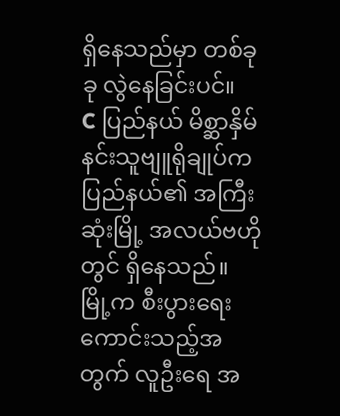ရှိနေသည်မှာ တစ်ခုခု လွဲနေခြင်းပင်။
C ပြည်နယ် မိစ္ဆာနှိမ်နင်းသူဗျူရိုချုပ်က ပြည်နယ်၏ အကြီးဆုံးမြို့ အလယ်ဗဟိုတွင် ရှိနေသည်။
မြို့က စီးပွားရေးကောင်းသည့်အတွက် လူဦးရေ အ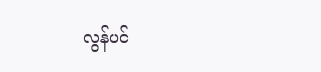လွန်ပင်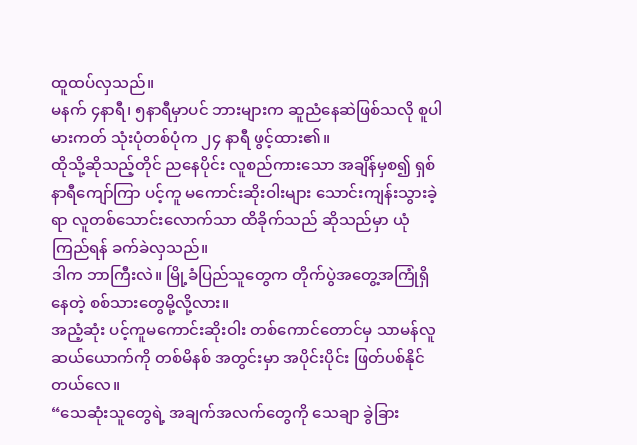ထူထပ်လှသည်။
မနက် ၄နာရီ၊ ၅နာရီမှာပင် ဘားများက ဆူညံနေဆဲဖြစ်သလို စူပါမားကတ် သုံးပုံတစ်ပုံက ၂၄ နာရီ ဖွင့်ထား၏။
ထိုသို့ဆိုသည့်တိုင် ညနေပိုင်း လူစည်ကားသော အချိန်မှစ၍ ရှစ်နာရီကျော်ကြာ ပင့်ကူ မကောင်းဆိုးဝါးများ သောင်းကျန်းသွားခဲ့ရာ လူတစ်သောင်းလောက်သာ ထိခိုက်သည် ဆိုသည်မှာ ယုံကြည်ရန် ခက်ခဲလှသည်။
ဒါက ဘာကြီးလဲ။ မြို့ခံပြည်သူတွေက တိုက်ပွဲအတွေ့အကြုံရှိနေတဲ့ စစ်သားတွေမို့လို့လား။
အညံ့ဆုံး ပင့်ကူမကောင်းဆိုးဝါး တစ်ကောင်တောင်မှ သာမန်လူ ဆယ်ယောက်ကို တစ်မိနစ် အတွင်းမှာ အပိုင်းပိုင်း ဖြတ်ပစ်နိုင်တယ်လေ။
“သေဆုံးသူတွေရဲ့ အချက်အလက်တွေကို သေချာ ခွဲခြား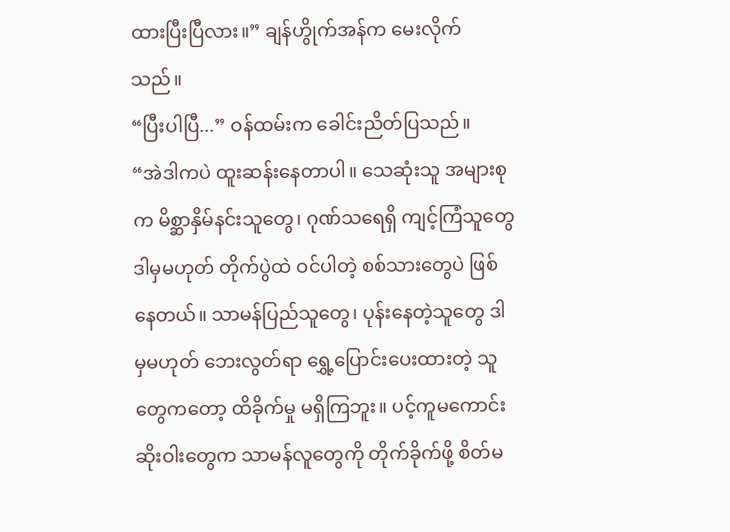ထားပြီးပြီလား။” ချန်ဟွိုက်အန်က မေးလိုက်သည်။
“ပြီးပါပြီ...” ဝန်ထမ်းက ခေါင်းညိတ်ပြသည်။
“အဲဒါကပဲ ထူးဆန်းနေတာပါ။ သေဆုံးသူ အများစုက မိစ္ဆာနှိမ်နင်းသူတွေ၊ ဂုဏ်သရေရှိ ကျင့်ကြံသူတွေ ဒါမှမဟုတ် တိုက်ပွဲထဲ ဝင်ပါတဲ့ စစ်သားတွေပဲ ဖြစ်နေတယ်။ သာမန်ပြည်သူတွေ၊ ပုန်းနေတဲ့သူတွေ ဒါမှမဟုတ် ဘေးလွတ်ရာ ရွှေ့ပြောင်းပေးထားတဲ့ သူတွေကတော့ ထိခိုက်မှု မရှိကြဘူး။ ပင့်ကူမကောင်းဆိုးဝါးတွေက သာမန်လူတွေကို တိုက်ခိုက်ဖို့ စိတ်မ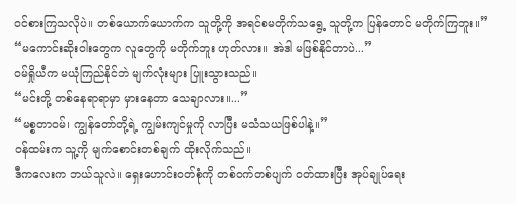ဝင်စားကြသလိုပဲ။ တစ်ယောက်ယောက်က သူတို့ကို အရင်စမတိုက်သရွေ့ သူတို့က ပြန်တောင် မတိုက်ကြဘူး။”
“မကောင်းဆိုးဝါးတွေက လူတွေကို မတိုက်ဘူး ဟုတ်လား။ အဲဒါ မဖြစ်နိုင်တာပဲ...”
ဝမ်ရှိုယီက မယုံကြည်နိုင်ဘဲ မျက်လုံးများ ပြူးသွားသည်။
“မင်းတို့ တစ်နေရာရာမှာ မှားနေတာ သေချာလား။...”
“မစ္စတာဝမ်၊ ကျွန်တော်တို့ရဲ့ ကျွမ်းကျင်မှုကို လာပြီး မသံသယဖြစ်ပါနဲ့။”
ဝန်ထမ်းက သူ့ကို မျက်စောင်းတစ်ချက် ထိုးလိုက်သည်။
ဒီကလေးက ဘယ်သူလဲ။ ရှေးဟောင်းဝတ်စုံကို တစ်ဝက်တစ်ပျက် ဝတ်ထားပြီး အုပ်ချုပ်ရေး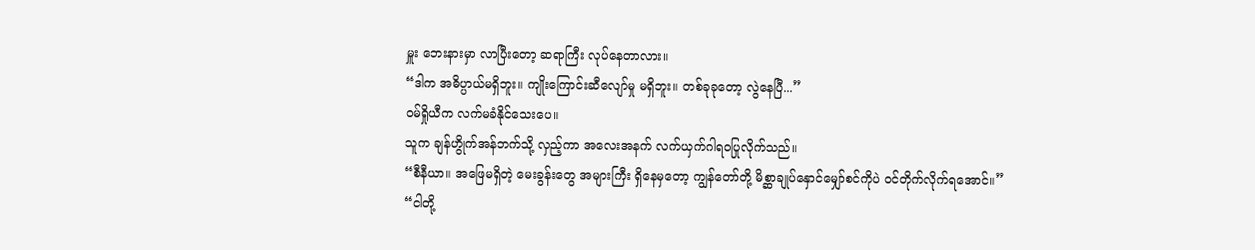မှူး ဘေးနားမှာ လာပြီးတော့ ဆရာကြီး လုပ်နေတာလား။
“ဒါက အဓိပ္ပာယ်မရှိဘူး။ ကျိုးကြောင်းဆီလျော်မှု မရှိဘူး။ တစ်ခုခုတော့ လွဲနေပြီ...”
ဝမ်ရှိုယီက လက်မခံနိုင်သေးပေ။
သူက ချန်ဟွိုက်အန်ဘက်သို့ လှည့်ကာ အလေးအနက် လက်ယှက်ဂါရဝပြုလိုက်သည်။
“စီနီယာ။ အဖြေမရှိတဲ့ မေးခွန်းတွေ အများကြီး ရှိနေမှတော့ ကျွန်တော်တို့ မိစ္ဆာချုပ်နှောင်မျှော်စင်ကိုပဲ ဝင်တိုက်လိုက်ရအောင်။”
“ငါတို့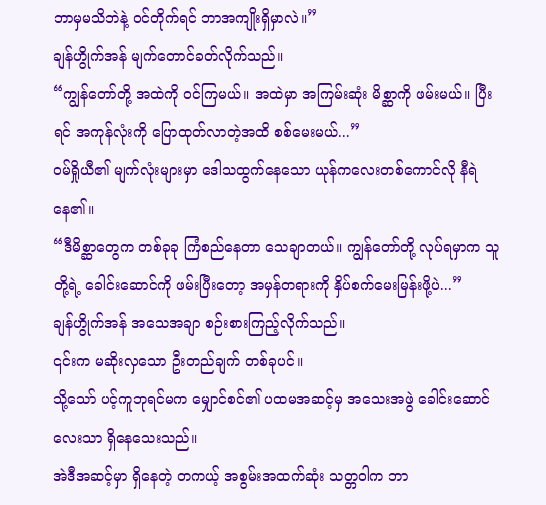ဘာမှမသိဘဲနဲ့ ဝင်တိုက်ရင် ဘာအကျိုးရှိမှာလဲ။”
ချန်ဟွိုက်အန် မျက်တောင်ခတ်လိုက်သည်။
“ကျွန်တော်တို့ အထဲကို ဝင်ကြမယ်။ အထဲမှာ အကြမ်းဆုံး မိစ္ဆာကို ဖမ်းမယ်။ ပြီးရင် အကုန်လုံးကို ပြောထုတ်လာတဲ့အထိ စစ်မေးမယ်...”
ဝမ်ရှိုယီ၏ မျက်လုံးများမှာ ဒေါသထွက်နေသော ယုန်ကလေးတစ်ကောင်လို နီရဲနေ၏။
“ဒီမိစ္ဆာတွေက တစ်ခုခု ကြံစည်နေတာ သေချာတယ်။ ကျွန်တော်တို့ လုပ်ရမှာက သူတို့ရဲ့ ခေါင်းဆောင်ကို ဖမ်းပြီးတော့ အမှန်တရားကို နှိပ်စက်မေးမြန်းဖို့ပဲ...”
ချန်ဟွိုက်အန် အသေအချာ စဉ်းစားကြည့်လိုက်သည်။
၎င်းက မဆိုးလှသော ဦးတည်ချက် တစ်ခုပင်။
သို့သော် ပင့်ကူဘုရင်မက မျှောင်စင်၏ ပထမအဆင့်မှ အသေးအဖွဲ ခေါင်းဆောင်လေးသာ ရှိနေသေးသည်။
အဲဒီအဆင့်မှာ ရှိနေတဲ့ တကယ့် အစွမ်းအထက်ဆုံး သတ္တဝါက ဘာ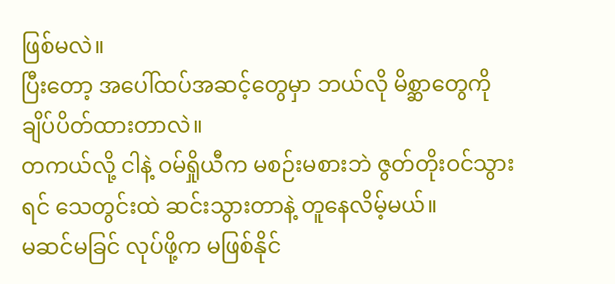ဖြစ်မလဲ။
ပြီးတော့ အပေါ်ထပ်အဆင့်တွေမှာ ဘယ်လို မိစ္ဆာတွေကို ချိပ်ပိတ်ထားတာလဲ။
တကယ်လို့ ငါနဲ့ ဝမ်ရှိုယီက မစဉ်းမစားဘဲ ဇွတ်တိုးဝင်သွားရင် သေတွင်းထဲ ဆင်းသွားတာနဲ့ တူနေလိမ့်မယ်။
မဆင်မခြင် လုပ်ဖို့က မဖြစ်နိုင်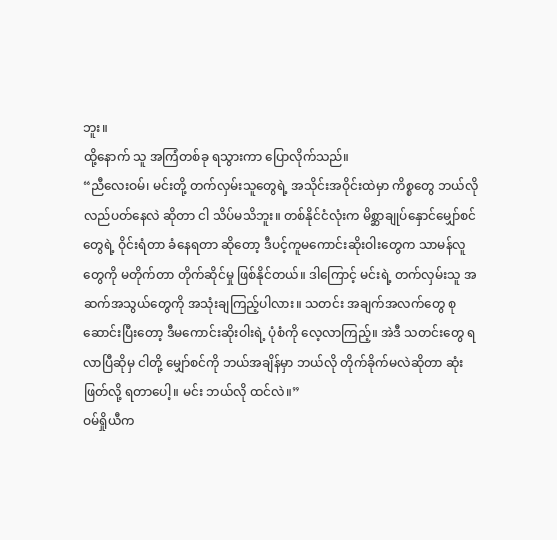ဘူး။
ထို့နောက် သူ အကြံတစ်ခု ရသွားကာ ပြောလိုက်သည်။
“ညီလေးဝမ်၊ မင်းတို့ တက်လှမ်းသူတွေရဲ့ အသိုင်းအဝိုင်းထဲမှာ ကိစ္စတွေ ဘယ်လို လည်ပတ်နေလဲ ဆိုတာ ငါ သိပ်မသိဘူး။ တစ်နိုင်ငံလုံးက မိစ္ဆာချုပ်နှောင်မျှော်စင်တွေရဲ့ ဝိုင်းရံတာ ခံနေရတာ ဆိုတော့ ဒီပင့်ကူမကောင်းဆိုးဝါးတွေက သာမန်လူတွေကို မတိုက်တာ တိုက်ဆိုင်မှု ဖြစ်နိုင်တယ်။ ဒါကြောင့် မင်းရဲ့ တက်လှမ်းသူ အဆက်အသွယ်တွေကို အသုံးချကြည့်ပါလား။ သတင်း အချက်အလက်တွေ စုဆောင်းပြီးတော့ ဒီမကောင်းဆိုးဝါးရဲ့ ပုံစံကို လေ့လာကြည့်။ အဲဒီ သတင်းတွေ ရလာပြီဆိုမှ ငါတို့ မျှော်စင်ကို ဘယ်အချိန်မှာ ဘယ်လို တိုက်ခိုက်မလဲဆိုတာ ဆုံးဖြတ်လို့ ရတာပေါ့။ မင်း ဘယ်လို ထင်လဲ။”
ဝမ်ရှိုယီက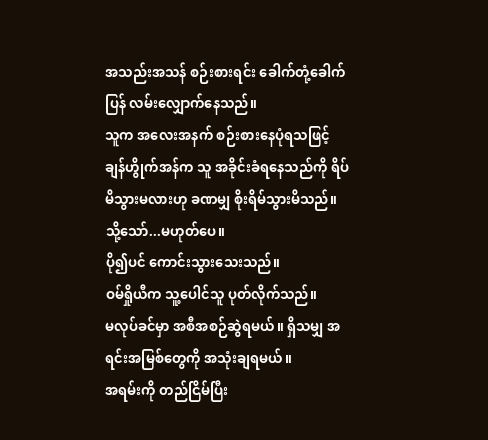အသည်းအသန် စဉ်းစားရင်း ခေါက်တုံ့ခေါက်ပြန် လမ်းလျှောက်နေသည်။
သူက အလေးအနက် စဉ်းစားနေပုံရသဖြင့် ချန်ဟွိုက်အန်က သူ အခိုင်းခံရနေသည်ကို ရိပ်မိသွားမလားဟု ခဏမျှ စိုးရိမ်သွားမိသည်။
သို့သော်...မဟုတ်ပေ။
ပို၍ပင် ကောင်းသွားသေးသည်။
ဝမ်ရှိုယီက သူ့ပေါင်သူ ပုတ်လိုက်သည်။
မလုပ်ခင်မှာ အစီအစဉ်ဆွဲရမယ်။ ရှိသမျှ အရင်းအမြစ်တွေကို အသုံးချရမယ်။
အရမ်းကို တည်ငြိမ်ပြီး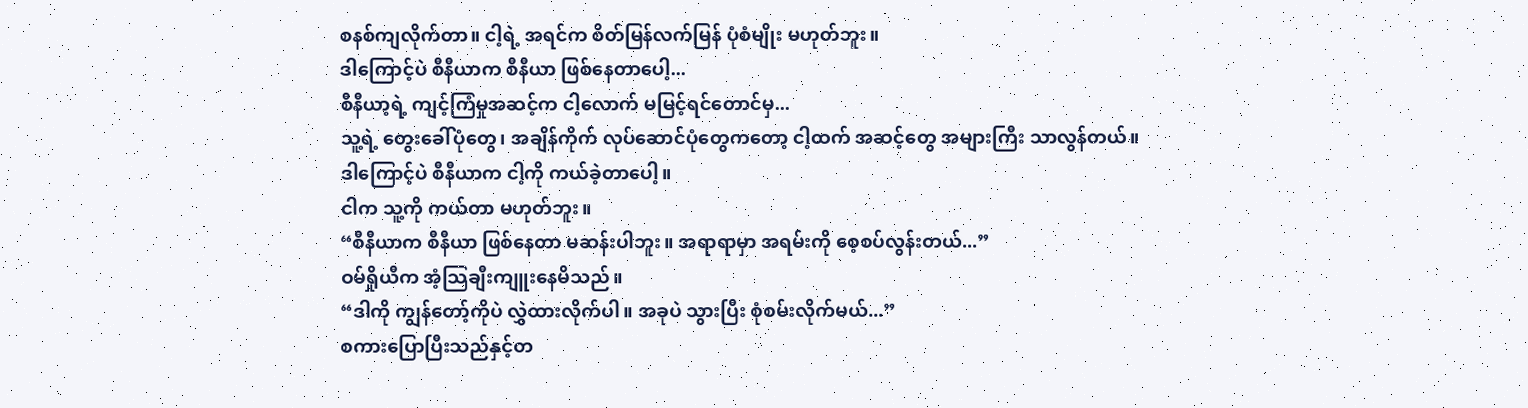စနစ်ကျလိုက်တာ။ ငါ့ရဲ့ အရင်က စိတ်မြန်လက်မြန် ပုံစံမျိုး မဟုတ်ဘူး။
ဒါကြောင့်ပဲ စီနီယာက စီနီယာ ဖြစ်နေတာပေါ့...
စီနီယာ့ရဲ့ ကျင့်ကြံမှုအဆင့်က ငါ့လောက် မမြင့်ရင်တောင်မှ...
သူ့ရဲ့ တွေးခေါ်ပုံတွေ၊ အချိန်ကိုက် လုပ်ဆောင်ပုံတွေကတော့ ငါ့ထက် အဆင့်တွေ အများကြီး သာလွန်တယ်။
ဒါကြောင့်ပဲ စီနီယာက ငါ့ကို ကယ်ခဲ့တာပေါ့။
ငါက သူ့ကို ကယ်တာ မဟုတ်ဘူး။
“စီနီယာက စီနီယာ ဖြစ်နေတာ မဆန်းပါဘူး။ အရာရာမှာ အရမ်းကို စေ့စပ်လွန်းတယ်...”
ဝမ်ရှိုယီက အံ့သြချီးကျူးနေမိသည်။
“ဒါကို ကျွန်တော့်ကိုပဲ လွှဲထားလိုက်ပါ။ အခုပဲ သွားပြီး စုံစမ်းလိုက်မယ်...”
စကားပြောပြီးသည်နှင့်တ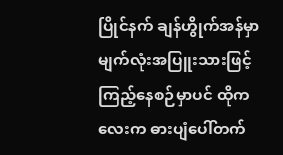ပြိုင်နက် ချန်ဟွိုက်အန်မှာ မျက်လုံးအပြူးသားဖြင့် ကြည့်နေစဉ်မှာပင် ထိုကလေးက ဓားပျံပေါ်တက်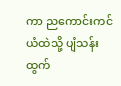ကာ ညကောင်းကင်ယံထဲသို့ ပျံသန်းထွက်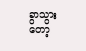ခွာသွားတော့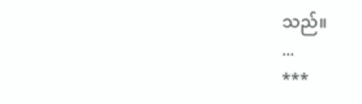သည်။
...
***